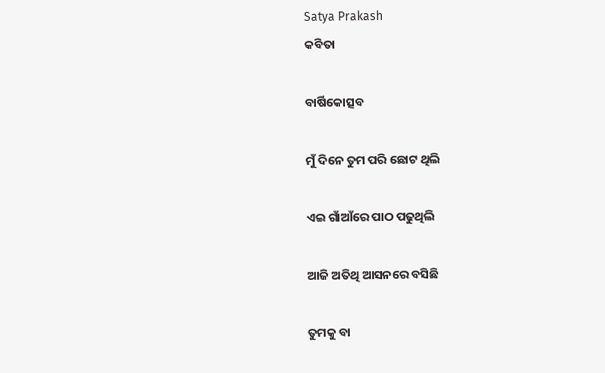Satya Prakash
କବିତା

ବାର୍ଷିକୋତ୍ସବ

ମୁଁ ଦିନେ ତୁମ ପରି ଛୋଟ ଥିଲି

ଏଇ ଗାଁଆଁରେ ପାଠ ପଢୁଥିଲି

ଆଜି ଅତିଥି ଆସନରେ ବସିଛି

ତୁମକୁ ବା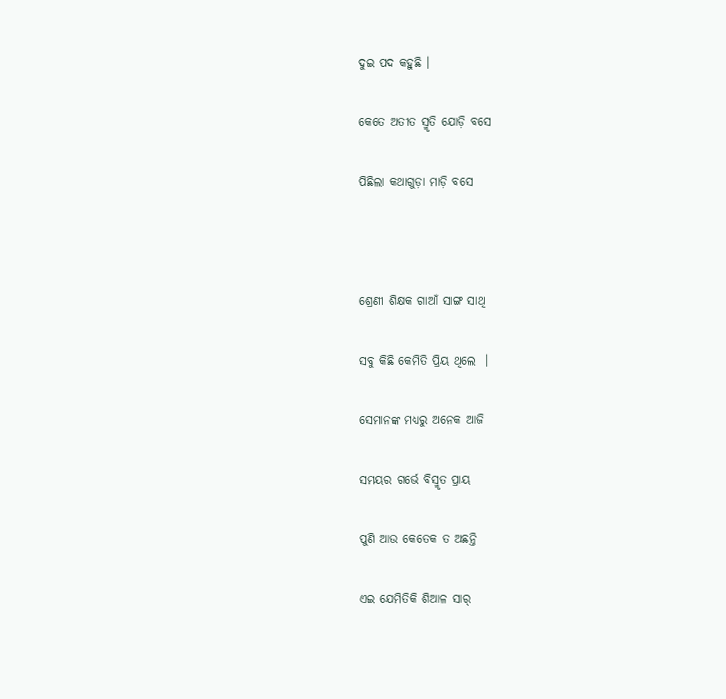ଦୁଇ ପଦ କହୁଛି ।

କେତେ ଅତୀତ ସ୍ମୃତି ଯୋଡ଼ି ବସେ

ପିଛିଲା କଥାଗୁଡ଼ା ମାଡ଼ି ବସେ



ଶ୍ରେଣୀ ଶିକ୍ଷକ ଗାଆଁ ସାଙ୍ଗ ସାଥି

ସବୁ କିଛି କେମିତି ପ୍ରିୟ ଥିଲେ  ।

ସେମାନଙ୍କ ମଧ୍ୟରୁ ଅନେକ ଆଜି

ସମୟର ଗର୍ଭେ ବିସ୍ମୃତ ପ୍ରାୟ

ପୁଣି ଆଉ କେତେକ ତ ଅଛନ୍ତି

ଏଇ ଯେମିତିକି ଶିଆଳ ସାର୍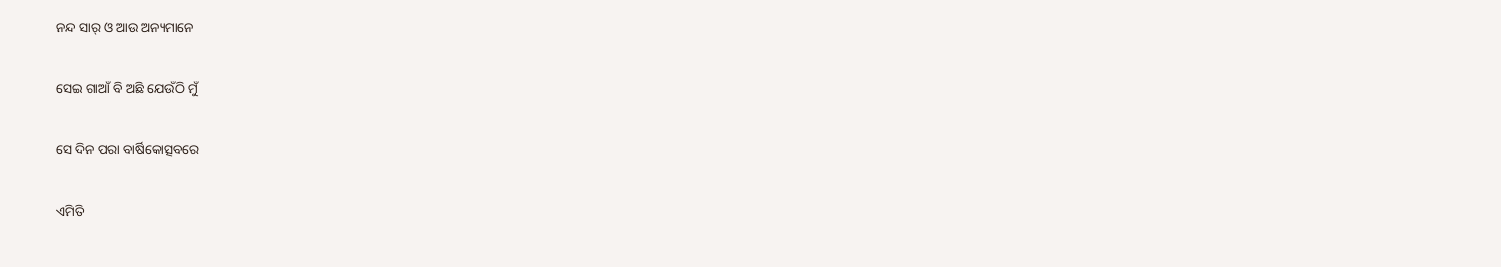ନନ୍ଦ ସାର୍ ଓ ଆଉ ଅନ୍ୟମାନେ

ସେଇ ଗାଆଁ ବି ଅଛି ଯେଉଁଠି ମୁଁ

ସେ ଦିନ ପରା ବାର୍ଷିକୋତ୍ସବରେ

ଏମିତି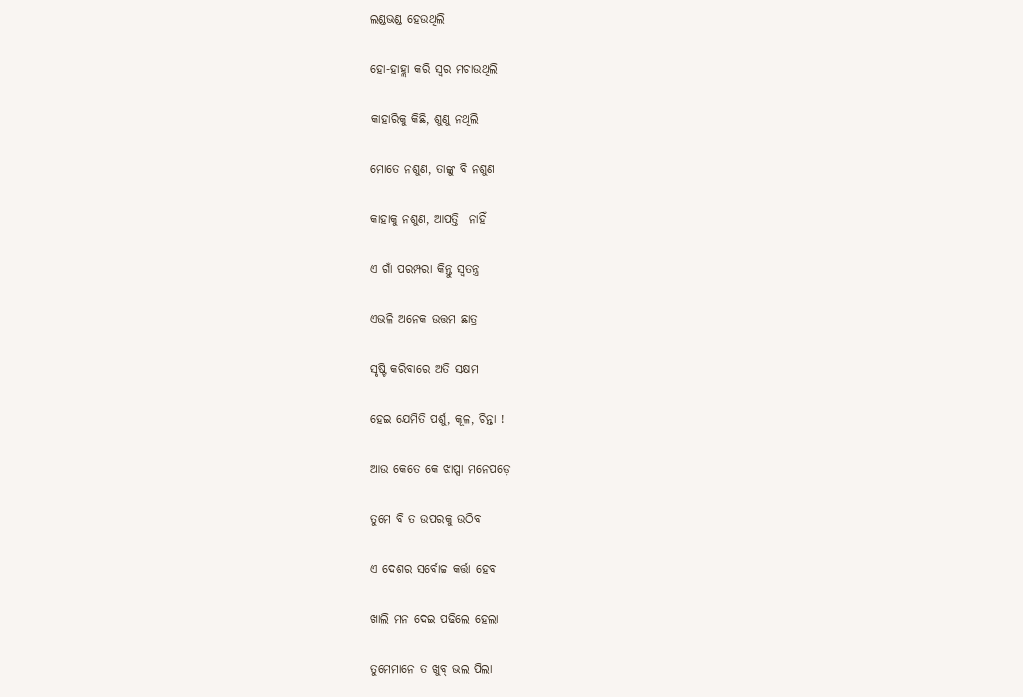ଲଣ୍ଡଭଣ୍ଡ ହେଉଥିଲି

ହୋ-ହାହ୍ଲା କରି ସ୍ୱର ମଚାଉଥିଲି

କାହାରିକୁ କିଛି, ଶୁଣୁ ନଥିଲି

ମୋତେ ନଶୁଣ, ତାଙ୍କୁ ବି ନଶୁଣ

କାହାକୁ ନଶୁଣ, ଆପତ୍ତି  ନାହିଁ

ଏ ଗାଁ ପରମ୍ପରା କିନ୍ତୁ ସ୍ୱତନ୍ତ୍ର

ଏଭଳି ଅନେକ ଉତ୍ତମ ଛାତ୍ର

ସୃଷ୍ଟି କରିବାରେ ଅତି ସକ୍ଷମ

ହେଇ ଯେମିତି ପର୍ଶୁ, କୂଳ, ଚିନ୍ତା !

ଆଉ କେତେ କେ ଝାପ୍ସା ମନେପଡ଼େ

ତୁମେ ବି ତ ଉପରକୁ ଉଠିବ

ଏ ଦେଶର ସର୍ବୋଚ୍ଚ କର୍ତ୍ତା ହେବ

ଖାଲି ମନ ଦେଇ ପଢିଲେ ହେଲା

ତୁମେମାନେ ତ ଖୁବ୍ ଭଲ ପିଲା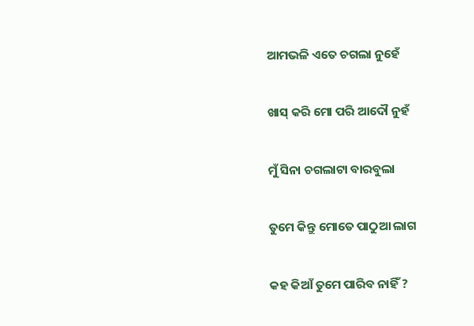ଆମଭଳି ଏତେ ଚଗଲା ନୁହେଁ

ଖାସ୍ କରି ମୋ ପରି ଆଦୌ ନୁହଁ

ମୁଁ ସିନା ଚଗଲାଟା ବାରବୁଲା

ତୁମେ କିନ୍ତୁ ମୋତେ ପାଠୁଆ ଲାଗ

କହ କିଆଁ ତୁମେ ପାରିବ ନାହିଁ ?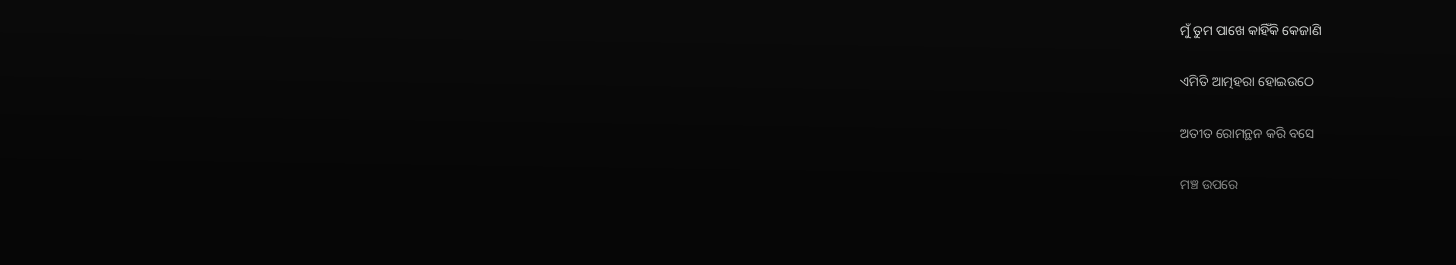ମୁଁ ତୁମ ପାଖେ କାହିଁକି କେଜାଣି

ଏମିତି ଆତ୍ମହରା ହୋଇଉଠେ

ଅତୀତ ରୋମନ୍ଥନ କରି ବସେ

ମଞ୍ଚ ଉପରେ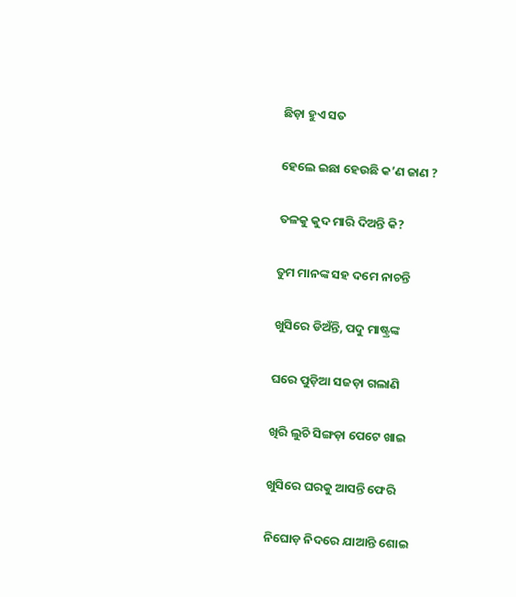ଛିଡ଼ା ହୁଏ ସତ

ହେଲେ ଇଛା ହେଉଛି କ’ଣ ଜାଣ ?

ତଳକୁ କୁଦ ମାରି ଦିଅନ୍ତି କି?

ତୁମ ମାନଙ୍କ ସହ ଦମେ ନାଚନ୍ତି

ଖୁସିରେ ଡିଅଁନ୍ତି, ପଦୁ ମାଷ୍ଟ୍ରଙ୍କ

ଘରେ ପୁଡ଼ିଆ ସଜଡ଼ା ଗଲାଣି

ଖିରି ଲୁଚି ସିଙ୍ଗଡ଼ା ପେଟେ ଖାଇ

ଖୁସିରେ ଘରକୁ ଆସନ୍ତି ଫେରି

ନିଘୋଡ଼ ନିଦରେ ଯାଆନ୍ତି ଶୋଇ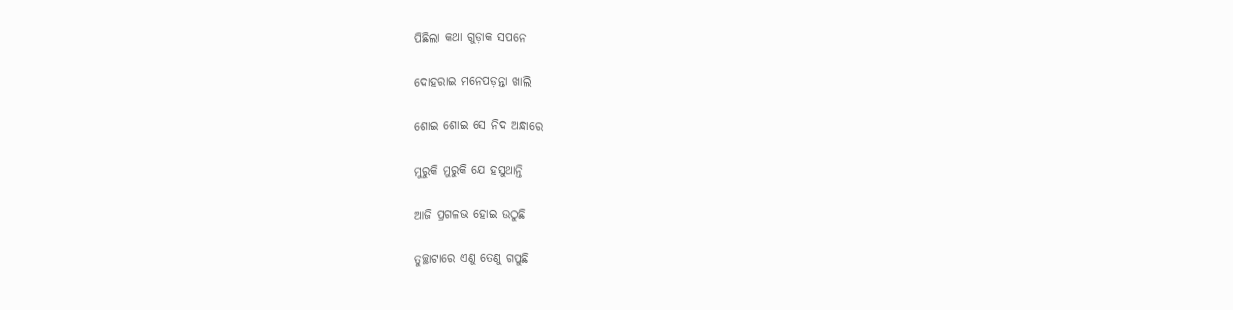ପିଛିଲା କଥା ଗୁଡ଼ାକ ସପନେ

ଦୋହରାଇ ମନେପଡ଼ନ୍ତା ଖାଲି

ଶୋଇ ଶୋଇ ସେ ନିଦ ଅନ୍ଧାରେ

ମୁରୁକି ମୁରୁକି ଯେ ହସୁଥାନ୍ତି

ଆଜି ପ୍ରଗଳଭ ହୋଇ ଉଠୁଛି

ତୁଚ୍ଛାଟାରେ ଏଣୁ ତେଣୁ ଗପୁଛି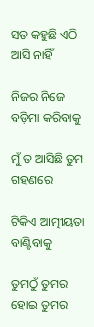ସତ କହୁଛି ଏଠି ଆସି ନାହିଁ

ନିଜର ନିଜେ ବଡ଼ିମା କରିବାକୁ

ମୁଁ ତ ଆସିଛି ତୁମ ଗହଣରେ

ଟିକିଏ ଆତ୍ମୀୟତା ବାଣ୍ଟିବାକୁ

ତୁମଠୁଁ ତୁମର ହୋଇ ତୁମର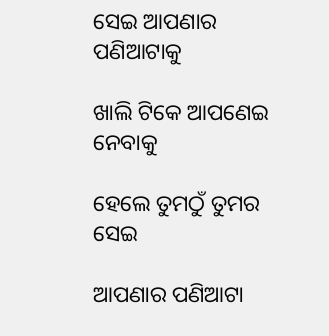ସେଇ ଆପଣାର ପଣିଆଟାକୁ

ଖାଲି ଟିକେ ଆପଣେଇ ନେବାକୁ

ହେଲେ ତୁମଠୁଁ ତୁମର ସେଇ

ଆପଣାର ପଣିଆଟା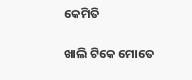କେମିତି

ଖାଲି ଟିକେ ମୋତେ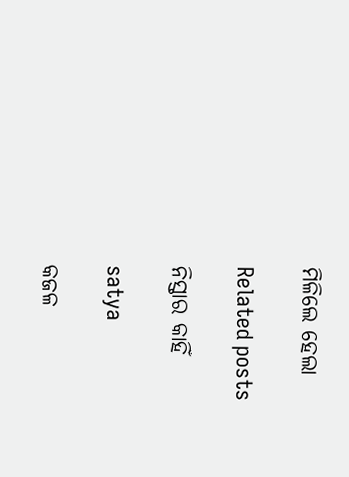ମିଳିଲେ ହେଲା

Related posts

ନିସ୍ତାର କାହିଁ

satya

କଜଳ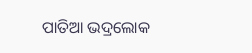ପାତିଆ ଭଦ୍ରଲୋକ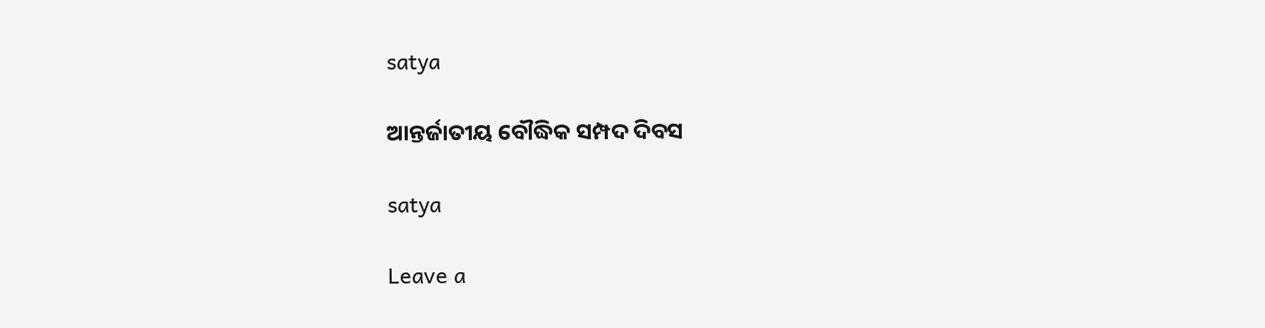satya

ଆନ୍ତର୍ଜାତୀୟ ବୌଦ୍ଧିକ ସମ୍ପଦ ଦିବସ

satya

Leave a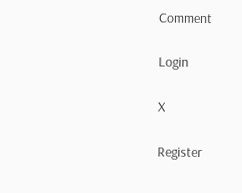Comment

Login

X

Register